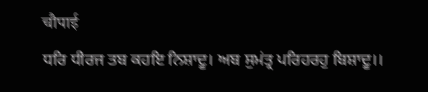चौपाई
ਧਰਿ ਧੀਰਜ ਤਬ ਕਹਇ ਨਿਸ਼ਾਦੂ। ਅਬ ਸੁਮਂਤ੍ਰ ਪਰਿਹਰਹੁ ਬਿਸ਼ਾਦੂ।।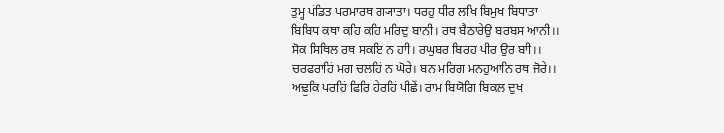ਤੁਮ੍ਹ ਪਂਡਿਤ ਪਰਮਾਰਥ ਗ੍ਯਾਤਾ। ਧਰਹੁ ਧੀਰ ਲਖਿ ਬਿਮੁਖ ਬਿਧਾਤਾ
ਬਿਬਿਧ ਕਥਾ ਕਹਿ ਕਹਿ ਮਰਿਦੁ ਬਾਨੀ। ਰਥ ਬੈਠਾਰੇਉ ਬਰਬਸ ਆਨੀ।।
ਸੋਕ ਸਿਥਿਲ ਰਥ ਸਕਇ ਨ ਹਾੀ। ਰਘੁਬਰ ਬਿਰਹ ਪੀਰ ਉਰ ਬਾੀ।।
ਚਰਫਰਾਹਿਂ ਮਗ ਚਲਹਿਂ ਨ ਘੋਰੇ। ਬਨ ਮਰਿਗ ਮਨਹੁਆਨਿ ਰਥ ਜੋਰੇ।।
ਅਢ਼ੁਕਿ ਪਰਹਿਂ ਫਿਰਿ ਹੇਰਹਿਂ ਪੀਛੇਂ। ਰਾਮ ਬਿਯੋਗਿ ਬਿਕਲ ਦੁਖ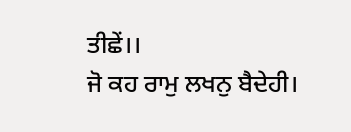ਤੀਛੇਂ।।
ਜੋ ਕਹ ਰਾਮੁ ਲਖਨੁ ਬੈਦੇਹੀ।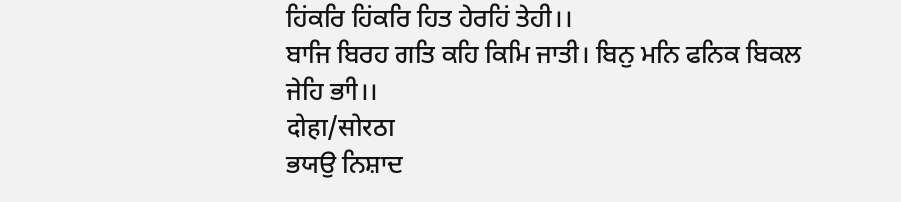ਹਿਂਕਰਿ ਹਿਂਕਰਿ ਹਿਤ ਹੇਰਹਿਂ ਤੇਹੀ।।
ਬਾਜਿ ਬਿਰਹ ਗਤਿ ਕਹਿ ਕਿਮਿ ਜਾਤੀ। ਬਿਨੁ ਮਨਿ ਫਨਿਕ ਬਿਕਲ ਜੇਹਿ ਭਾੀ।।
दोहा/सोरठा
ਭਯਉ ਨਿਸ਼ਾਦ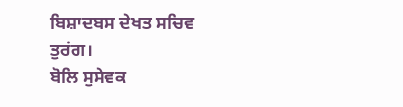ਬਿਸ਼ਾਦਬਸ ਦੇਖਤ ਸਚਿਵ ਤੁਰਂਗ।
ਬੋਲਿ ਸੁਸੇਵਕ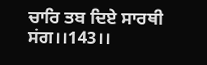ਚਾਰਿ ਤਬ ਦਿਏ ਸਾਰਥੀ ਸਂਗ।।143।।